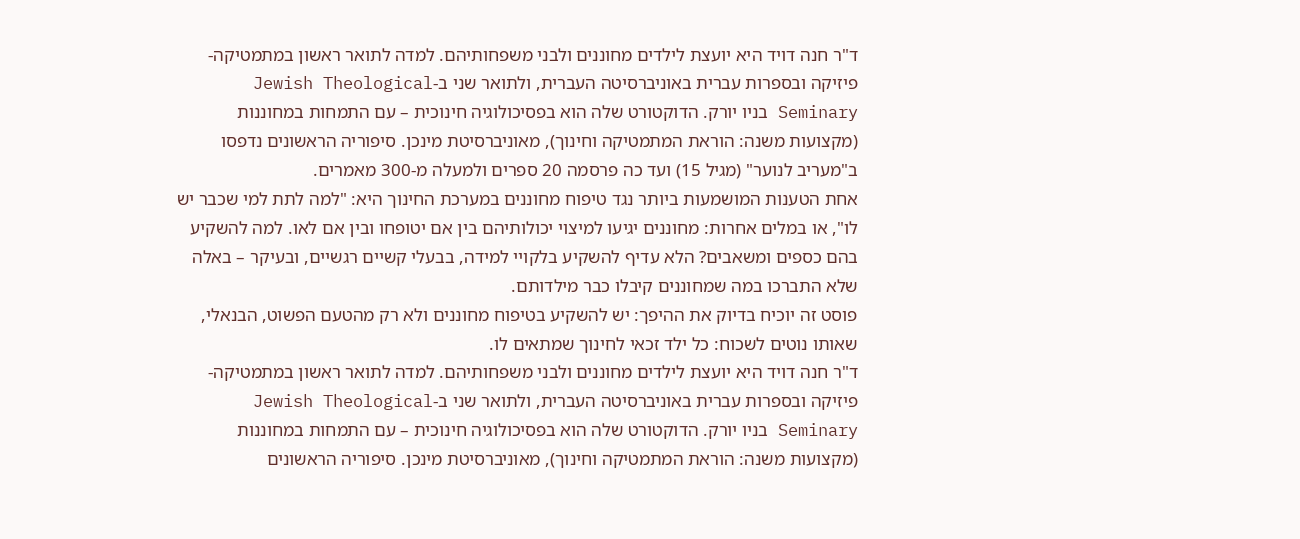ד"ר חנה דויד היא יועצת לילדים מחוננים ולבני משפחותיהם. למדה לתואר ראשון במתמטיקה-פיזיקה ובספרות עברית באוניברסיטה העברית, ולתואר שני ב-Jewish Theological Seminary בניו יורק. הדוקטורט שלה הוא בפסיכולוגיה חינוכית – עם התמחות במחוננות (מקצועות משנה: הוראת המתמטיקה וחינוך), מאוניברסיטת מינכן. סיפוריה הראשונים נדפסו ב"מעריב לנוער" (מגיל 15) ועד כה פרסמה 20 ספרים ולמעלה מ-300 מאמרים.
אחת הטענות המושמעות ביותר נגד טיפוח מחוננים במערכת החינוך היא: "למה לתת למי שכבר יש לו", או במלים אחרות: מחוננים יגיעו למיצוי יכולותיהם בין אם יטופחו ובין אם לאו. למה להשקיע בהם כספים ומשאבים? הלא עדיף להשקיע בלקויי למידה, בבעלי קשיים רגשיים, ובעיקר – באלה שלא התברכו במה שמחוננים קיבלו כבר מילדותם.
פוסט זה יוכיח בדיוק את ההיפך: יש להשקיע בטיפוח מחוננים ולא רק מהטעם הפשוט, הבנאלי, שאותו נוטים לשכוח: כל ילד זכאי לחינוך שמתאים לו.
ד"ר חנה דויד היא יועצת לילדים מחוננים ולבני משפחותיהם. למדה לתואר ראשון במתמטיקה-פיזיקה ובספרות עברית באוניברסיטה העברית, ולתואר שני ב-Jewish Theological Seminary בניו יורק. הדוקטורט שלה הוא בפסיכולוגיה חינוכית – עם התמחות במחוננות (מקצועות משנה: הוראת המתמטיקה וחינוך), מאוניברסיטת מינכן. סיפוריה הראשונים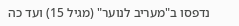נדפסו ב"מעריב לנוער" (מגיל 15) ועד כה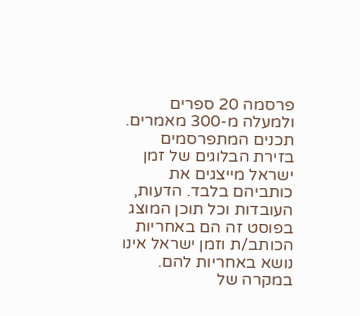פרסמה 20 ספרים ולמעלה מ-300 מאמרים.
תכנים המתפרסמים בזירת הבלוגים של זמן ישראל מייצגים את כותביהם בלבד. הדעות, העובדות וכל תוכן המוצג בפוסט זה הם באחריות הכותב/ת וזמן ישראל אינו נושא באחריות להם. במקרה של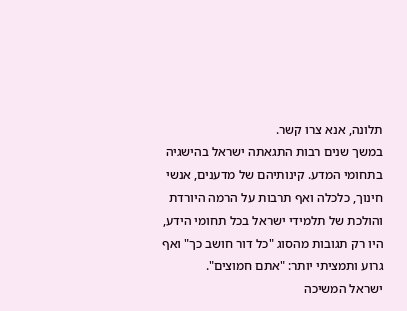תלונה, אנא צרו קשר.
במשך שנים רבות התגאתה ישראל בהישגיה בתחומי המדע. קינותיהם של מדענים, אנשי חינוך, כלכלה ואף תרבות על הרמה היורדת והולכת של תלמידי ישראל בכל תחומי הידע, היו רק תגובות מהסוג "כל דור חושב כך" ואף גרוע ותמציתי יותר: "אתם חמוצים".
ישראל המשיכה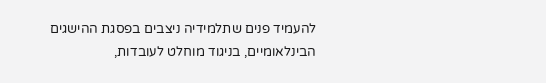להעמיד פנים שתלמידיה ניצבים בפסגת ההישגים הבינלאומיים, בניגוד מוחלט לעובדות,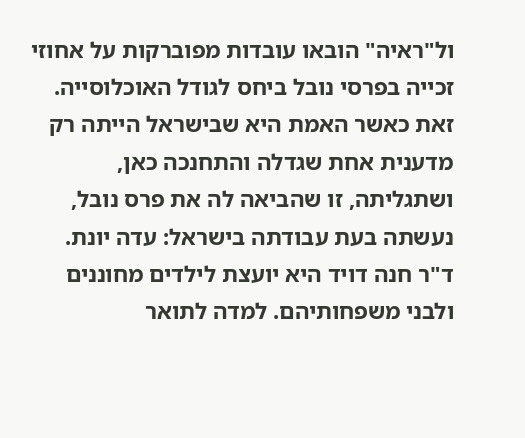ול"ראיה" הובאו עובדות מפוברקות על אחוזי זכייה בפרסי נובל ביחס לגודל האוכלוסייה. זאת כאשר האמת היא שבישראל הייתה רק מדענית אחת שגדלה והתחנכה כאן, ושתגליתה, זו שהביאה לה את פרס נובל, נעשתה בעת עבודתה בישראל: עדה יונת.
ד"ר חנה דויד היא יועצת לילדים מחוננים ולבני משפחותיהם. למדה לתואר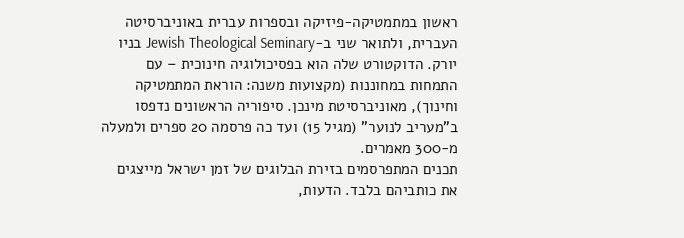ראשון במתמטיקה-פיזיקה ובספרות עברית באוניברסיטה העברית, ולתואר שני ב-Jewish Theological Seminary בניו יורק. הדוקטורט שלה הוא בפסיכולוגיה חינוכית – עם התמחות במחוננות (מקצועות משנה: הוראת המתמטיקה וחינוך), מאוניברסיטת מינכן. סיפוריה הראשונים נדפסו ב"מעריב לנוער" (מגיל 15) ועד כה פרסמה 20 ספרים ולמעלה מ-300 מאמרים.
תכנים המתפרסמים בזירת הבלוגים של זמן ישראל מייצגים את כותביהם בלבד. הדעות,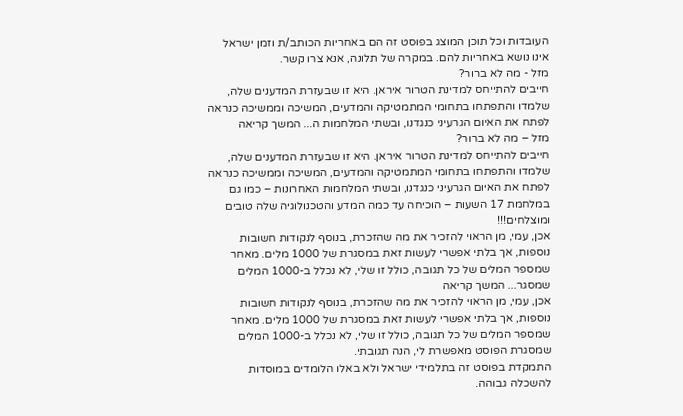העובדות וכל תוכן המוצג בפוסט זה הם באחריות הכותב/ת וזמן ישראל אינו נושא באחריות להם. במקרה של תלונה, אנא צרו קשר.
מזל - מה לא ברור?
חייבים להתייחס למדינת הטרור איראן. היא זו שבעזרת המדענים שלה, שלמדו והתפתחו בתחומי המתמטיקה והמדעים, המשיכה וממשיכה כנראה לפתח את האיום הגרעיני כנגדנו, ובשתי המלחמות ה... המשך קריאה
מזל – מה לא ברור?
חייבים להתייחס למדינת הטרור איראן. היא זו שבעזרת המדענים שלה, שלמדו והתפתחו בתחומי המתמטיקה והמדעים, המשיכה וממשיכה כנראה לפתח את האיום הגרעיני כנגדנו, ובשתי המלחמות האחרונות – כמו גם במלחמת 17 השעות – הוכיחה עד כמה המדע והטכנולוגיה שלה טובים ומוצלחים!!!
אכן, עמי, מן הראוי להזכיר את מה שהזכרת, בנוסף לנקודות חשובות נוספות, אך בלתי אפשרי לעשות זאת במסגרת של 1000 מלים. מאחר שמספר המלים של כל תגובה, כולל זו שלי, לא נכלל ב-1000 המלים שמסגר... המשך קריאה
אכן, עמי, מן הראוי להזכיר את מה שהזכרת, בנוסף לנקודות חשובות נוספות, אך בלתי אפשרי לעשות זאת במסגרת של 1000 מלים. מאחר שמספר המלים של כל תגובה, כולל זו שלי, לא נכלל ב-1000 המלים שמסגרת הפוסט מאפשרת לי, הנה תגובתי.
התמקדת בפוסט זה בתלמידי ישראל ולא באלו הלומדים במוסדות להשכלה גבוהה.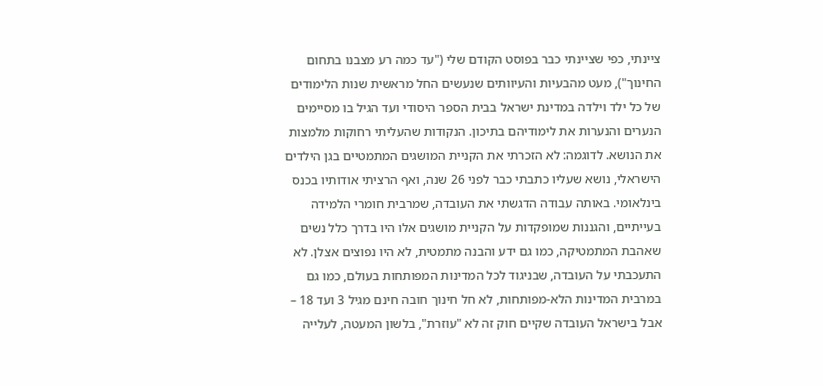ציינתי, כפי שציינתי כבר בפוסט הקודם שלי ("עד כמה רע מצבנו בתחום החינוך"), מעט מהבעיות והעיוותים שנעשים החל מראשית שנות הלימודים של כל ילד וילדה במדינת ישראל בבית הספר היסודי ועד הגיל בו מסיימים הנערים והנערות את לימודיהם בתיכון. הנקודות שהעליתי רחוקות מלמצות את הנושא. לדוגמה: לא הזכרתי את הקניית המושגים המתמטיים בגן הילדים הישראלי, נושא שעליו כתבתי כבר לפני 26 שנה, ואף הרציתי אודותיו בכנס בינלאומי. באותה עבודה הדגשתי את העובדה, שמרבית חומרי הלמידה בעייתיים, והגננות שמופקדות על הקניית מושגים אלו היו בדרך כלל נשים שאהבת המתמטיקה, כמו גם ידע והבנה מתמטית, לא היו נפוצים אצלן. לא התעכבתי על העובדה, שבניגוד לכל המדינות המפותחות בעולם, כמו גם במרבית המדינות הלא-מפותחות, לא חל חינוך חובה חינם מגיל 3 ועד 18 – אבל בישראל העובדה שקיים חוק זה לא "עוזרת", בלשון המעטה, לעלייה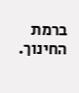ברמת החינוך.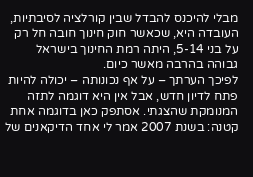מבלי להיכנס להבדל שבין קורלציה לסיבתיות, העובדה היא, שכאשר חוק חינוך חובה חל רק על בני 5-14, היתה רמת החינוך בישראל גבוהה בהרבה מאשר כיום.
לפיכך הערתך – על אף נכונותה – יכולה להיות פתח לדיון חדש, אבל אין היא דוגמה לתזה המנומקת שהצגתי. אסתפק כאן בדוגמה אחת קטנה: בשנת 2007 אמר לי אחד הדיקאנים של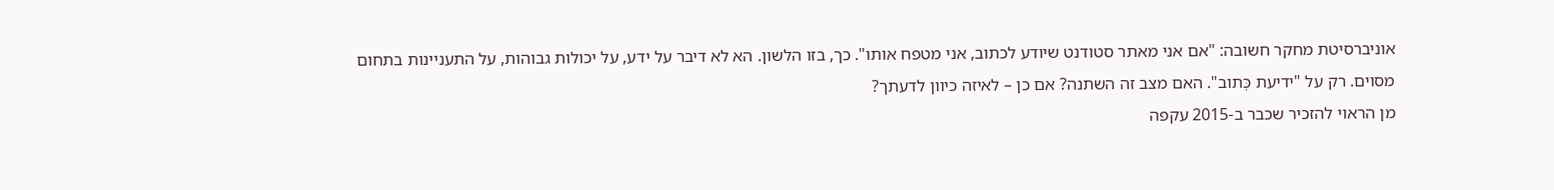אוניברסיטת מחקר חשובה: "אם אני מאתר סטודנט שיודע לכתוב, אני מטפח אותו". כך, בזו הלשון. הא לא דיבר על ידע, על יכולות גבוהות, על התעניינות בתחום מסוים. רק על "ידיעת כְּתוב". האם מצב זה השתנה? אם כן – לאיזה כיוון לדעתך?
מן הראוי להזכיר שכבר ב-2015 עקפה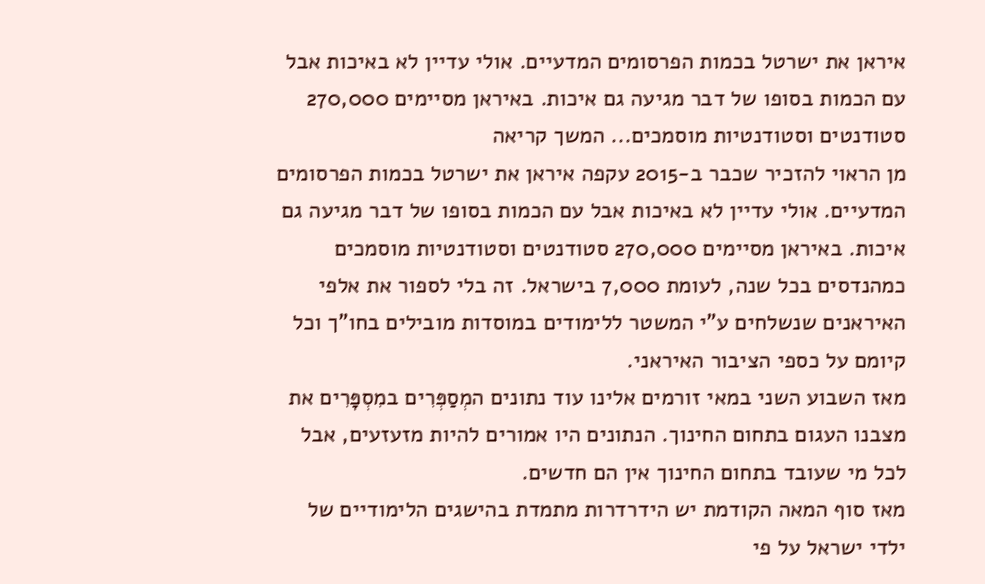איראן את ישרטל בכמות הפרסומים המדעיים. אולי עדיין לא באיכות אבל עם הכמות בסופו של דבר מגיעה גם איכות. באיראן מסיימים 270,000 סטודנטים וסטודנטיות מוסמכים... המשך קריאה
מן הראוי להזכיר שכבר ב-2015 עקפה איראן את ישרטל בכמות הפרסומים המדעיים. אולי עדיין לא באיכות אבל עם הכמות בסופו של דבר מגיעה גם איכות. באיראן מסיימים 270,000 סטודנטים וסטודנטיות מוסמכים כמהנדסים בכל שנה, לעומת 7,000 בישראל. זה בלי לספור את אלפי האיראנים שנשלחים ע"י המשטר ללימודים במוסדות מובילים בחו"ך וכל קיומם על כספי הציבור האיראני.
מאז השבוע השני במאי זורמים אלינו עוד נתונים המְסַפְּרִים במִסְפָּרִים את מצבנו העגום בתחום החינוך. הנתונים היו אמורים להיות מזעזעים, אבל לכל מי שעובד בתחום החינוך אין הם חדשים.
מאז סוף המאה הקודמת יש הידרדרות מתמדת בהישגים הלימודיים של ילדי ישראל על פי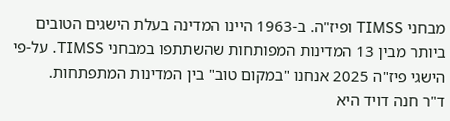מבחני TIMSS ופיז"ה. ב-1963 היינו המדינה בעלת הישגים הטובים ביותר מבין 13 המדינות המפותחות שהשתתפו במבחני TIMSS. על-פי הישגי פיז"ה 2025 אנחנו "במקום טוב" בין המדינות המתפתחות.
ד"ר חנה דויד היא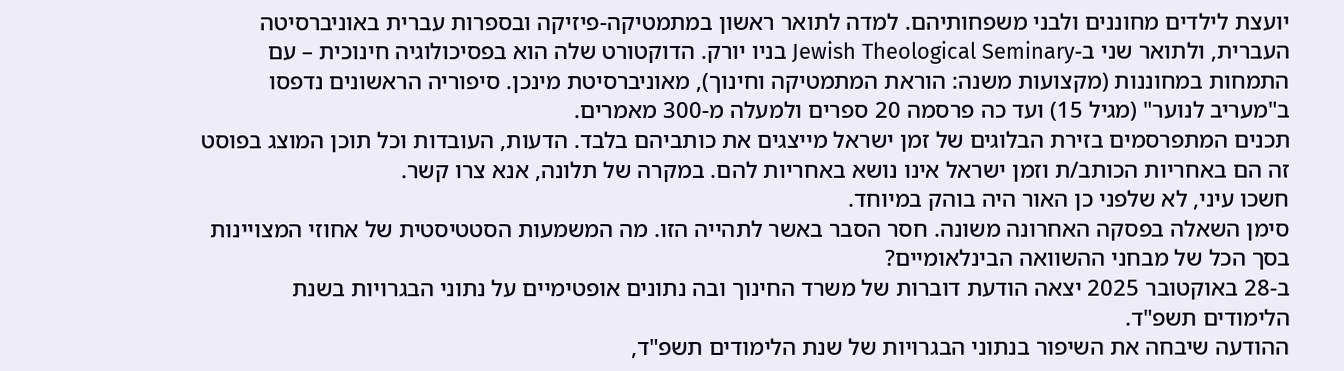יועצת לילדים מחוננים ולבני משפחותיהם. למדה לתואר ראשון במתמטיקה-פיזיקה ובספרות עברית באוניברסיטה העברית, ולתואר שני ב-Jewish Theological Seminary בניו יורק. הדוקטורט שלה הוא בפסיכולוגיה חינוכית – עם התמחות במחוננות (מקצועות משנה: הוראת המתמטיקה וחינוך), מאוניברסיטת מינכן. סיפוריה הראשונים נדפסו ב"מעריב לנוער" (מגיל 15) ועד כה פרסמה 20 ספרים ולמעלה מ-300 מאמרים.
תכנים המתפרסמים בזירת הבלוגים של זמן ישראל מייצגים את כותביהם בלבד. הדעות, העובדות וכל תוכן המוצג בפוסט זה הם באחריות הכותב/ת וזמן ישראל אינו נושא באחריות להם. במקרה של תלונה, אנא צרו קשר.
חשכו עיני, לא שלפני כן האור היה בוהק במיוחד.
סימן השאלה בפסקה האחרונה משונה. חסר הסבר באשר לתהייה הזו. מה המשמעות הסטטיסטית של אחוזי המצויינות בסך הכל של מבחני ההשוואה הבינלאומיים?
ב-28 באוקטובר 2025 יצאה הודעת דוברות של משרד החינוך ובה נתונים אופטימיים על נתוני הבגרויות בשנת הלימודים תשפ"ד.
ההודעה שיבחה את השיפור בנתוני הבגרויות של שנת הלימודים תשפ"ד,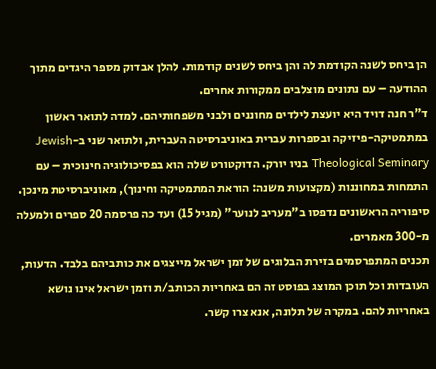הן ביחס לשנה הקודמת לה והן ביחס לשנים קודמות. להלן אבדוק מספר היגדים מתוך ההודעה – עם נתונים מוצלבים ממקורות אחרים.
ד"ר חנה דויד היא יועצת לילדים מחוננים ולבני משפחותיהם. למדה לתואר ראשון במתמטיקה-פיזיקה ובספרות עברית באוניברסיטה העברית, ולתואר שני ב-Jewish Theological Seminary בניו יורק. הדוקטורט שלה הוא בפסיכולוגיה חינוכית – עם התמחות במחוננות (מקצועות משנה: הוראת המתמטיקה וחינוך), מאוניברסיטת מינכן. סיפוריה הראשונים נדפסו ב"מעריב לנוער" (מגיל 15) ועד כה פרסמה 20 ספרים ולמעלה מ-300 מאמרים.
תכנים המתפרסמים בזירת הבלוגים של זמן ישראל מייצגים את כותביהם בלבד. הדעות, העובדות וכל תוכן המוצג בפוסט זה הם באחריות הכותב/ת וזמן ישראל אינו נושא באחריות להם. במקרה של תלונה, אנא צרו קשר.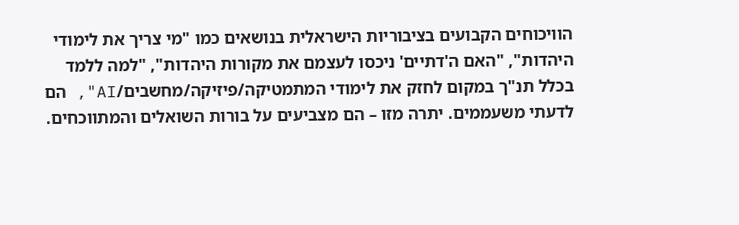הוויכוחים הקבועים בציבוריות הישראלית בנושאים כמו "מי צריך את לימודי היהדות", "האם ה'דתיים' ניכסו לעצמם את מקורות היהדות", "למה ללמד בכלל תנ"ך במקום לחזק את לימודי המתמטיקה/פיזיקה/מחשבים/AI", הם לדעתי משעממים. יתרה מזו – הם מצביעים על בורות השואלים והמתווכחים.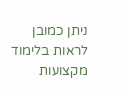ניתן כמובן לראות בלימוד מקצועות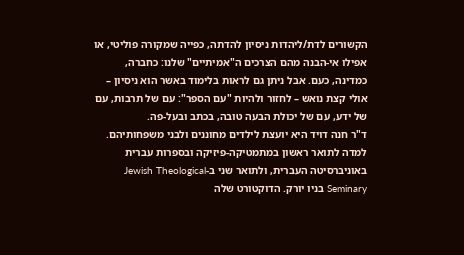הקשורים לדת/ליהדות ניסיון להדתה, כפייה שמקורה פוליטי, או אפילו אי-הבנה מהם הצרכים ה"אמיתיים" שלנו: כחברה, כמדינה, כעם. אבל ניתן גם לראות בלימוד באשר הוא ניסיון – אולי קצת נואש – לחזור ולהיות "עם הספר": עם של תרבות, עם של ידע, עם של יכולת הבעה טובה, בכתב ובעל-פה.
ד"ר חנה דויד היא יועצת לילדים מחוננים ולבני משפחותיהם. למדה לתואר ראשון במתמטיקה-פיזיקה ובספרות עברית באוניברסיטה העברית, ולתואר שני ב-Jewish Theological Seminary בניו יורק. הדוקטורט שלה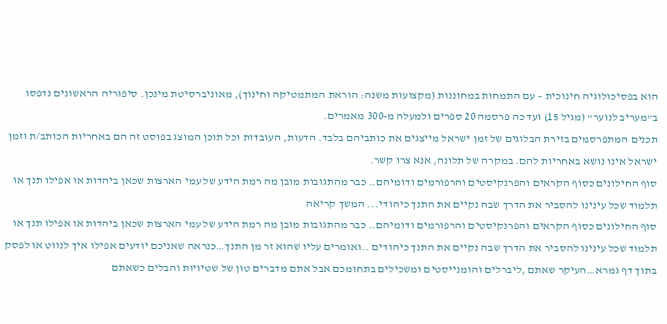הוא בפסיכולוגיה חינוכית – עם התמחות במחוננות (מקצועות משנה: הוראת המתמטיקה וחינוך), מאוניברסיטת מינכן. סיפוריה הראשונים נדפסו ב"מעריב לנוער" (מגיל 15) ועד כה פרסמה 20 ספרים ולמעלה מ-300 מאמרים.
תכנים המתפרסמים בזירת הבלוגים של זמן ישראל מייצגים את כותביהם בלבד. הדעות, העובדות וכל תוכן המוצג בפוסט זה הם באחריות הכותב/ת וזמן ישראל אינו נושא באחריות להם. במקרה של תלונה, אנא צרו קשר.
סוף החילונים כסוף הקראים והפרנקיסטים והרפורמים ודומיהם.. כבר מהתגובות מובן מה רמת הידע של עמי הארצות שכאן ביהדות או אפילו תנך או תלמוד שכל עינינו להסביר את הדרך שבה נקיים את התנך כיהודי... המשך קריאה
סוף החילונים כסוף הקראים והפרנקיסטים והרפורמים ודומיהם.. כבר מהתגובות מובן מה רמת הידע של עמי הארצות שכאן ביהדות או אפילו תנך או תלמוד שכל עינינו להסביר את הדרך שבה נקיים את התנך כיהודים ..ואומרים עליו שהוא זר מן התנך…כנראה שאניכם יודעים אפילו איך לנווט או לפסק בתוך דף גמרא…העיקר שאתם ,ליברלים והומנייסטים ומשכילים בתחומכם אבל אתם מדברים טון של שטיויות והבלים כשאתם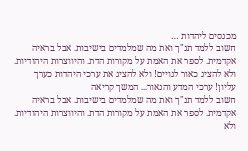מכנסים ליהדות …
חשוב ללמד תנ"ך ואת מה שמלמדים בישיבות. אבל בראיה אקדמית. לספר את האמת על מקורות הדת. והיווצרות היהודיות.
ולא להציג כאור לגויים! ולא להציג את ערכי היהדות כערך עליון! ערכי המדע והנאור... המשך קריאה
חשוב ללמד תנ"ך ואת מה שמלמדים בישיבות. אבל בראיה אקדמית. לספר את האמת על מקורות הדת. והיווצרות היהודיות.
ולא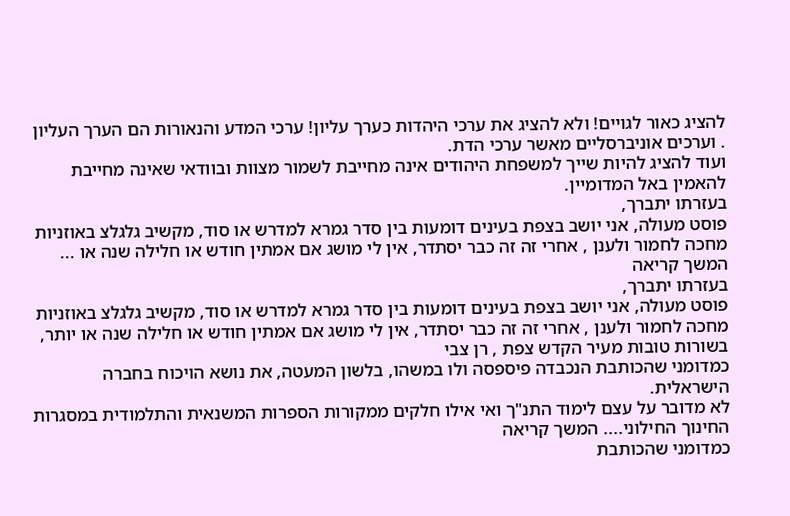להציג כאור לגויים! ולא להציג את ערכי היהדות כערך עליון! ערכי המדע והנאורות הם הערך העליון . וערכים אוניברסליים מאשר ערכי הדת.
ועוד להציג להיות שייך למשפחת היהודים אינה מחייבת לשמור מצוות ובוודאי שאינה מחייבת להאמין באל המדומיין.
בעזרתו יתברך,
פוסט מעולה, אני יושב בצפת בעינים דומעות בין סדר גמרא למדרש או סוד, מקשיב גלגלצ באוזניות מחכה לחמור ולענן , אחרי זה זה כבר יסתדר, אין לי מושג אם אמתין חודש או חלילה שנה או ... המשך קריאה
בעזרתו יתברך,
פוסט מעולה, אני יושב בצפת בעינים דומעות בין סדר גמרא למדרש או סוד, מקשיב גלגלצ באוזניות מחכה לחמור ולענן , אחרי זה זה כבר יסתדר, אין לי מושג אם אמתין חודש או חלילה שנה או יותר, בשורות טובות מעיר הקדש צפת , רן צבי
כמדומני שהכותבת הנכבדה פיספסה ולו במשהו, בלשון המעטה, את נושא הויכוח בחברה הישראלית.
לא מדובר על עצם לימוד התנ"ך ואי אילו חלקים ממקורות הספרות המשנאית והתלמודית במסגרות החינוך החילוני.... המשך קריאה
כמדומני שהכותבת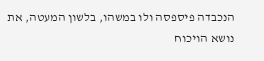הנכבדה פיספסה ולו במשהו, בלשון המעטה, את נושא הויכוח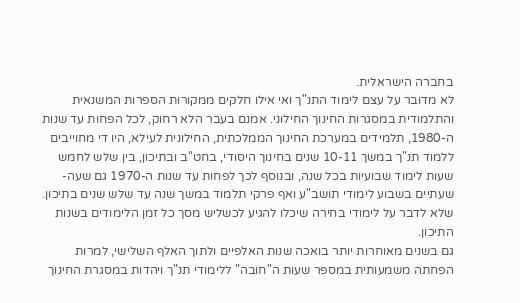בחברה הישראלית.
לא מדובר על עצם לימוד התנ"ך ואי אילו חלקים ממקורות הספרות המשנאית והתלמודית במסגרות החינוך החילוני. אמנם בעבר הלא רחוק, לכל הפחות עד שנות ה-1980, תלמידים במערכת החינוך הממלכתית, החילונית לעילא, היו די מחוייבים ללמוד תנ"ך במשך 10-11 שנים בחינוך היסודי, בחט"ב ובתיכון, בין שלש לחמש שעות לימוד שבועיות בכל שנה, ובנוסף לכך לפחות עד שנות ה-1970 גם שעה-שעתיים בשבוע לימודי תושב"ע ואף פרקי תלמוד במשך שנה עד שלש שנים בתיכון. שלא לדבר על לימודי בחירה שיכלו להגיע לכשליש מסך כל זמן הלימודים בשנות התיכון.
גם בשנים מאוחרות יותר בואכה שנות האלפיים ולתוך האלף השלישי, למרות הפחתה משמעותית במספר שעות ה"חובה" ללימודי תנ"ך ויהדות במסגרת החינוך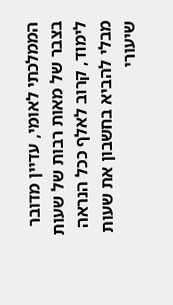הממלכתי לאומי, עדיין מדובר בצבר של מאות רבות של שעות לימוד, קרוב לאלף ככל הנראה מבלי להביא בחשבון את שעות שיעורי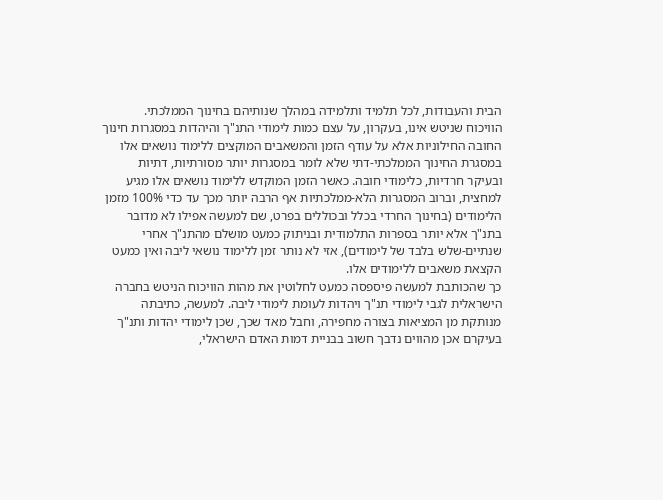הבית והעבודות, לכל תלמיד ותלמידה במהלך שנותיהם בחינוך הממלכתי.
הוויכוח שניטש אינו, בעקרון, על עצם כמות לימודי התנ"ך והיהדות במסגרות חינוך החובה החילוניות אלא על עודף הזמן והמשאבים המוקצים ללימוד נושאים אלו במסגרת החינוך הממלכתי-דתי שלא לומר במסגרות יותר מסורתיות, דתיות ובעיקר חרדיות, כלימודי חובה. כאשר הזמן המוקדש ללימוד נושאים אלו מגיע למחצית, וברוב המסגרות הלא-ממלכתיות אף הרבה יותר מכך עד כדי 100% מזמן הלימודים (בחינוך החרדי בכלל ובכוללים בפרט, שם למעשה אפילו לא מדובר בתנ"ך אלא יותר בספרות התלמודית ובניתוק כמעט מושלם מהתנ"ך אחרי שנתיים-שלש בלבד של לימודים), אזי לא נותר זמן ללימוד נושאי ליבה ואין כמעט הקצאת משאבים ללימודים אלו.
כך שהכותבת למעשה פיספסה כמעט לחלוטין את מהות הוויכוח הניטש בחברה הישראלית לגבי לימודי תנ"ך ויהדות לעומת לימודי ליבה. למעשה, כתיבתה מנותקת מן המציאות בצורה מחפירה, וחבל מאד שכך, שכן לימודי יהדות ותנ"ך בעיקרם אכן מהווים נדבך חשוב בבניית דמות האדם הישראלי,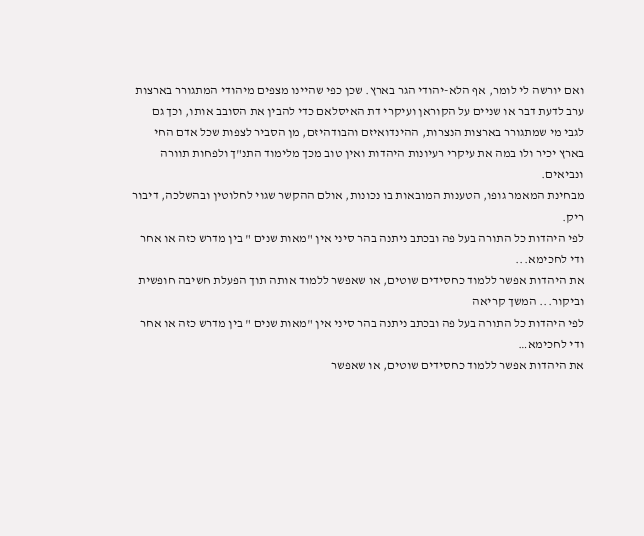ואם יורשה לי לומר, אף הלא-יהודי הגר בארץ. שכן כפי שהיינו מצפים מיהודי המתגורר בארצות ערב לדעת דבר או שניים על הקוראן ועיקרי דת האיסלאם כדי להבין את הסובב אותו, וכך גם לגבי מי שמתגורר בארצות הנצרות, ההינדואיזם והבודהיזם, מן הסביר לצפות שכל אדם החי בארץ יכיר ולו במה את עיקרי רעיונות היהדות ואין טוב מכך מלימוד התנ"ך ולפחות תוורה ונביאים.
מבחינת המאמר גופו, הטענות המובאות בו נכונות, אולם ההקשר שגוי לחלוטין ובהשלכה, דיבור ריק.
לפי היהדות כל התורה בעל פה ובכתב ניתנה בהר סיני אין "מאות שנים " בין מדרש כזה או אחר ודי לחכימא...
את היהדות אפשר ללמוד כחסידים שוטים, או שאפשר ללמוד אותה תוך הפעלת חשיבה חופשית וביקור... המשך קריאה
לפי היהדות כל התורה בעל פה ובכתב ניתנה בהר סיני אין "מאות שנים " בין מדרש כזה או אחר ודי לחכימא…
את היהדות אפשר ללמוד כחסידים שוטים, או שאפשר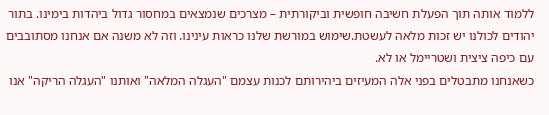ללמוד אותה תוך הפעלת חשיבה חופשית וביקורתית – מצרכים שנמצאים במחסור גדול ביהדות בימינו. בתור יהודים לכולנו יש זכות מלאה לעשטת.שימוש במורשת שלנו כראות עינינו. וזה לא משנה אם אנחנו מסתובבים עם כיפה ציצית ושטריימל או לא.
כשאנחנו מתבטלים בפני אלה המעיזים ביהירותם לכנות עצמם "העגלה המלאה" ואותנו "העגלה הריקה" אנו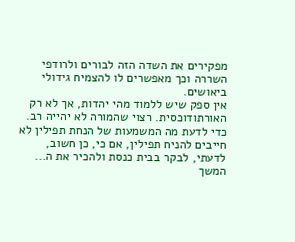מפקירים את השדה הזה לבורים ולרודפי השררה וכך מאפשרים לו להצמיח גידולי ביאושים.
אין ספק שיש ללמוד מהי יהדות, אך לא רק האורתודוכסית. רצוי שהמורה לא יהייה רב. כדי לדעת מה המשמעות של הנחת תפילין לא חייבים להניח תפילין, אם כי, כן חשוב, לדעתי, לבקר בבית כנסת ולהכיר את ה... המשך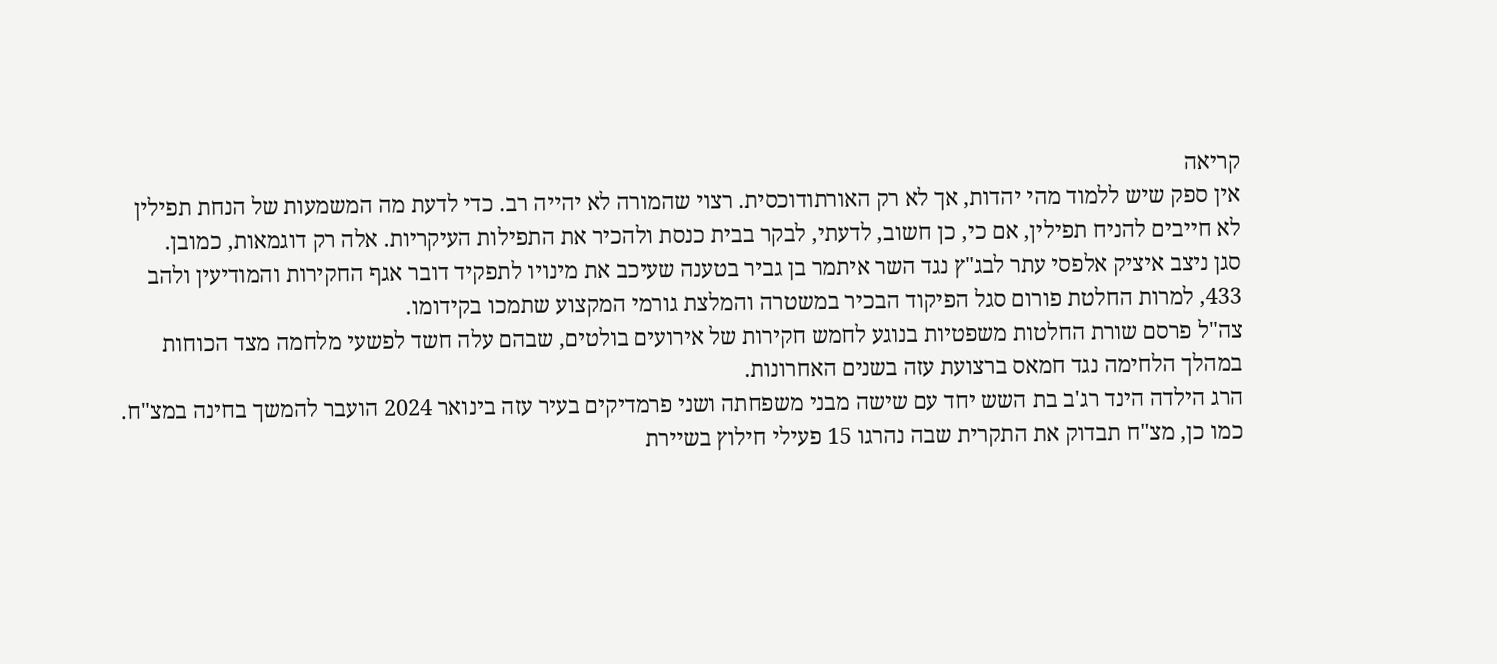קריאה
אין ספק שיש ללמוד מהי יהדות, אך לא רק האורתודוכסית. רצוי שהמורה לא יהייה רב. כדי לדעת מה המשמעות של הנחת תפילין לא חייבים להניח תפילין, אם כי, כן חשוב, לדעתי, לבקר בבית כנסת ולהכיר את התפילות העיקריות. אלה רק דוגמאות, כמובן.
סגן ניצב איציק אלפסי עתר לבג"ץ נגד השר איתמר בן גביר בטענה שעיכב את מינויו לתפקיד דובר אגף החקירות והמודיעין ולהב 433, למרות החלטת פורום סגל הפיקוד הבכיר במשטרה והמלצת גורמי המקצוע שתמכו בקידומו.
צה"ל פרסם שורת החלטות משפטיות בנוגע לחמש חקירות של אירועים בולטים, שבהם עלה חשד לפשעי מלחמה מצד הכוחות במהלך הלחימה נגד חמאס ברצועת עזה בשנים האחרונות.
הרג הילדה הינד רג'ב בת השש יחד עם שישה מבני משפחתה ושני פרמדיקים בעיר עזה בינואר 2024 הועבר להמשך בחינה במצ"ח. כמו כן, מצ"ח תבדוק את התקרית שבה נהרגו 15 פעילי חילוץ בשיירת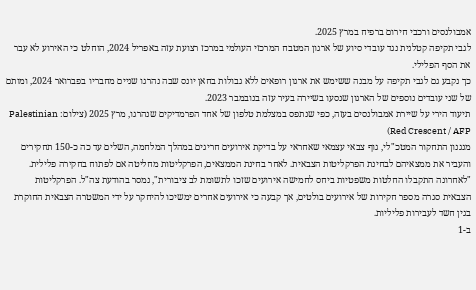אמבולנסים ורכבי חירום ברפיח במרץ 2025.
לגבי תקיפה קטלנית נגד עובדי סיוע של ארגון המטבח המרכזי העולמי במרכז רצועת עזה באפריל 2024, הוחלט כי האירוע לא עבר את הסף הפלילי.
כך נקבע גם לגבי תקיפה על מבנה ששימש את ארגון רופאים ללא גבולות בחאן יונס שבה נהרגו שניים מחבריו בפברואר 2024, ומותם של שני עובדים נוספים של הארגון שנסעו בשיירה בעיר עזה בנובמבר 2023.
תיעוד הירי על שיירת אמבולנסים בעזה, כפי שנתפס במצלמת טלפון של אחד הפרמדיקים שנהרגו, מרץ 2025 (צילום: Palestinian Red Crescent / AFP)
מנגנון התחקור המטכ"לי, גוף צבאי עצמאי שאחראי על בדיקת אירועים חריגים במהלך המלחמה, השלים עד כה כ-150 תחקירים והעביר את ממצאיהם לבחינת הפרקליטות הצבאית. לאחר בחינת הממצאים, הפרקליטות מחליטה אם לפתוח בחקירה פלילית.
"לאחרונה התקבלו החלטות משפטיות ביחס לחמישה אירועים שזכו לתשומת לב ציבורית", נמסר בהודעת צה"ל. הפרקליטות הצבאית סגרה מספר חקירות של אירועים בולטים, אך קבעה כי אירועים אחרים ימשיכו להיחקר על ידי המשטרה הצבאית החוקרת בגין חשד לעבירות פליליות.
ב-1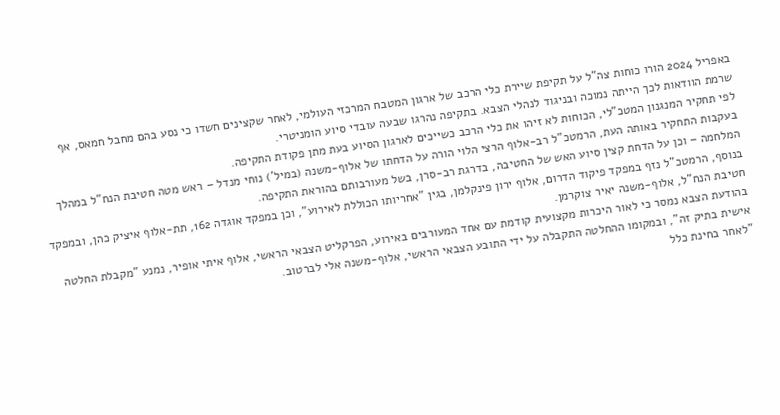באפריל 2024 הורו כוחות צה"ל על תקיפת שיירת כלי הרכב של ארגון המטבח המרכזי העולמי, לאחר שקצינים חשדו כי נסע בהם מחבל חמאס, אף שרמת הוודאות לכך הייתה נמוכה ובניגוד לנהלי הצבא. בתקיפה נהרגו שבעה עובדי סיוע הומניטרי.
לפי תחקיר המנגנון המטכ"לי, הכוחות לא זיהו את כלי הרכב כשייכים לארגון הסיוע בעת מתן פקודת התקיפה.
בעקבות התחקיר באותה העת, הרמטכ"ל רב-אלוף הרצי הלוי הורה על הדחתו של אלוף-משנה (במיל') נוחי מנדל – ראש מטה חטיבת הנח"ל במהלך המלחמה – וכן על הדחת קצין סיוע האש של החטיבה, בדרגת רב-סרן, בשל מעורבותם בהוראת התקיפה.
בנוסף, הרמטכ"ל נזף במפקד פיקוד הדרום, אלוף ירון פינקלמן, בגין "אחריותו הכוללת לאירוע", וכן במפקד אוגדה 162, תת-אלוף איציק כהן, ובמפקד חטיבת הנח"ל, אלוף-משנה יאיר צוקרמן.
בהודעת הצבא נמסר כי לאור היכרות מקצועית קודמת עם אחד המעורבים באירוע, הפרקליט הצבאי הראשי, אלוף איתי אופיר, נמנע "מקבלת החלטה אישית בתיק זה", ובמקומו ההחלטה התקבלה על ידי התובע הצבאי הראשי, אלוף-משנה אלי לברטוב.
"לאחר בחינת כלל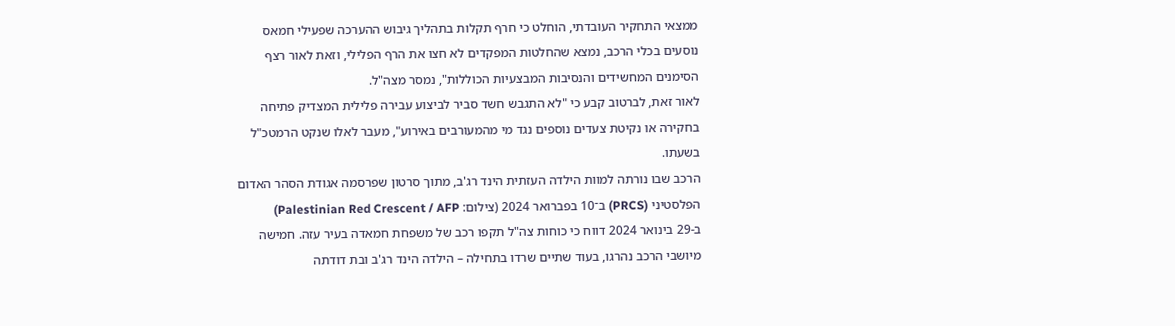ממצאי התחקיר העובדתי, הוחלט כי חרף תקלות בתהליך גיבוש ההערכה שפעילי חמאס נוסעים בכלי הרכב, נמצא שהחלטות המפקדים לא חצו את הרף הפלילי, וזאת לאור רצף הסימנים המחשידים והנסיבות המבצעיות הכוללות", נמסר מצה"ל.
לאור זאת, לברטוב קבע כי "לא התגבש חשד סביר לביצוע עבירה פלילית המצדיק פתיחה בחקירה או נקיטת צעדים נוספים נגד מי מהמעורבים באירוע", מעבר לאלו שנקט הרמטכ"ל בשעתו.
הרכב שבו נורתה למוות הילדה העזתית הינד רג'ב, מתוך סרטון שפרסמה אגודת הסהר האדום הפלסטיני (PRCS) ב־10 בפברואר 2024 (צילום: Palestinian Red Crescent / AFP)
ב-29 בינואר 2024 דווח כי כוחות צה"ל תקפו רכב של משפחת חמאדה בעיר עזה. חמישה מיושבי הרכב נהרגו, בעוד שתיים שרדו בתחילה – הילדה הינד רג'ב ובת דודתה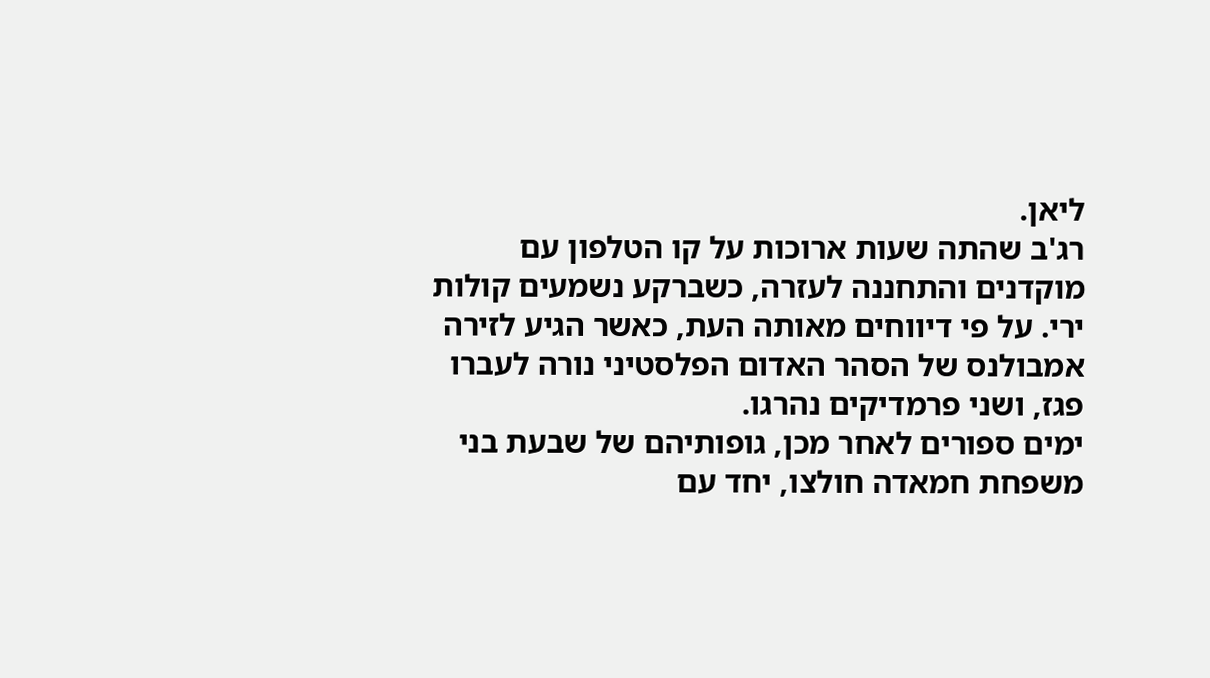ליאן.
רג'ב שהתה שעות ארוכות על קו הטלפון עם מוקדנים והתחננה לעזרה, כשברקע נשמעים קולות ירי. על פי דיווחים מאותה העת, כאשר הגיע לזירה אמבולנס של הסהר האדום הפלסטיני נורה לעברו פגז, ושני פרמדיקים נהרגו.
ימים ספורים לאחר מכן, גופותיהם של שבעת בני משפחת חמאדה חולצו, יחד עם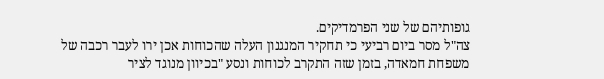גופותיהם של שני הפרמדיקים.
צה"ל מסר ביום רביעי כי תחקיר המנגנון העלה שהכוחות אכן ירו לעבר רכבה של משפחת חמאדה, בזמן שזה התקרב לכוחות ונסע "בכיוון מנוגד לציר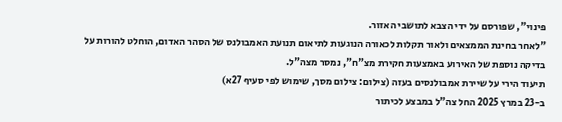פינוי", שפורסם על ידי הצבא לתושבי האזור.
"לאחר בחינת הממצאים ולאור תקלות לכאורה הנוגעות לתיאום תנועת האמבולנס של הסהר האדום, הוחלט להורות על בדיקה נוספת של האירוע באמצעות חקירת מצ"ח", נמסר מצה"ל.
תיעוד הירי על שיירת אמבולנסים בעזה (צילום: צילום מסך, שימוש לפי סעיף 27א)
ב-23 במרץ 2025 החל צה"ל במבצע לכיתור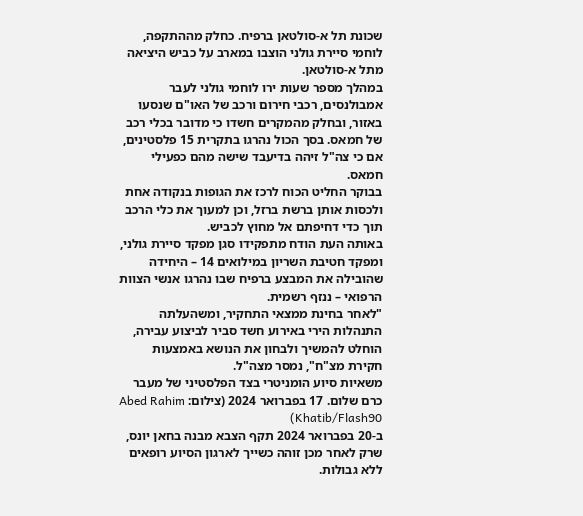שכונת תל א-סולטאן ברפיח. כחלק מההתקפה, לוחמי סיירת גולני הוצבו במארב על כביש היציאה מתל א-סולטאן.
במהלך מספר שעות ירו לוחמי גולני לעבר אמבולנסים, רכבי חירום ורכב של האו"ם שנסעו באזור, ובחלק מהמקרים חשדו כי מדובר בכלי רכב של חמאס. בסך הכול נהרגו בתקרית 15 פלסטינים, אם כי צה"ל זיהה בדיעבד שישה מהם כפעילי חמאס.
בבוקר החליט הכוח לרכז את הגופות בנקודה אחת ולכסות אותן ברשת ברזל, וכן למעוך את כלי הרכב תוך כדי דחיפתם אל מחוץ לכביש.
באותה העת הודח מתפקידו סגן מפקד סיירת גולני, ומפקד חטיבת השריון במילואים 14 – היחידה שהובילה את המבצע ברפיח שבו נהרגו אנשי הצוות הרפואי – ננזף רשמית.
"לאחר בחינת ממצאי התחקיר, ומשהעלתה התנהלות הירי באירוע חשד סביר לביצוע עבירה, הוחלט להמשיך ולבחון את הנושא באמצעות חקירת מצ"ח", נמסר מצה"ל.
משאיות סיוע הומניטרי בצד הפלסטיני של מעבר כרם שלום. 17 בפברואר 2024 (צילום: Abed Rahim Khatib/Flash90)
ב-20 בפברואר 2024 תקף הצבא מבנה בחאן יונס, שרק לאחר מכן זוהה כשייך לארגון הסיוע רופאים ללא גבולות.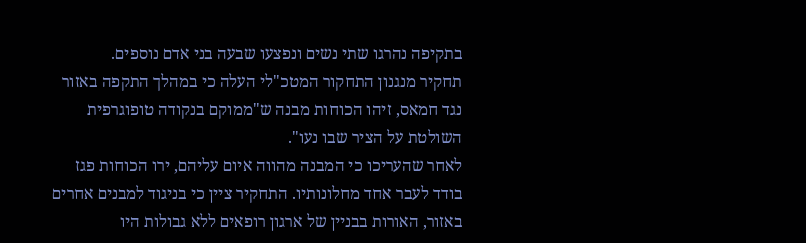בתקיפה נהרגו שתי נשים ונפצעו שבעה בני אדם נוספים.
תחקיר מנגנון התחקור המטכ"לי העלה כי במהלך התקפה באזור נגד חמאס, זיהו הכוחות מבנה ש"ממוקם בנקודה טופוגרפית השולטת על הציר שבו נעו".
לאחר שהעריכו כי המבנה מהווה איום עליהם, ירו הכוחות פגז בודד לעבר אחד מחלונותיו. התחקיר ציין כי בניגוד למבנים אחרים באזור, האורות בבניין של ארגון רופאים ללא גבולות היו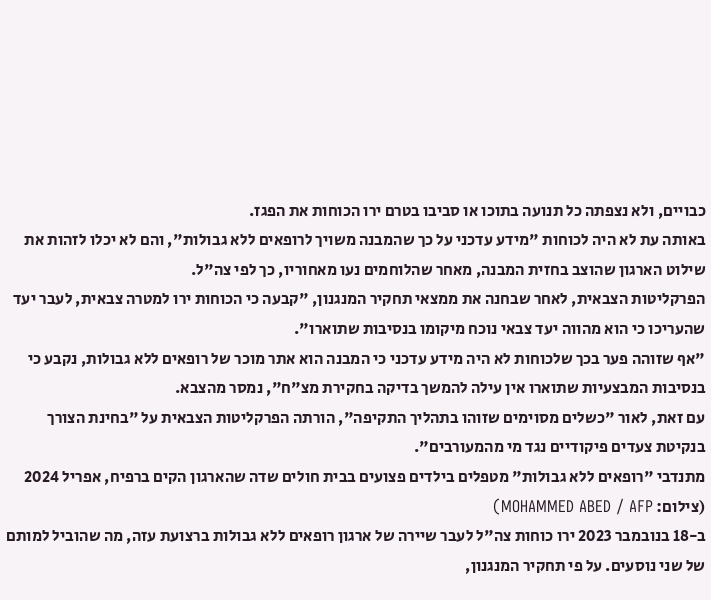כבויים, ולא נצפתה כל תנועה בתוכו או סביבו בטרם ירו הכוחות את הפגז.
באותה עת לא היה לכוחות "מידע עדכני על כך שהמבנה משויך לרופאים ללא גבולות", והם לא יכלו לזהות את שילוט הארגון שהוצב בחזית המבנה, מאחר שהלוחמים נעו מאחוריו, כך לפי צה"ל.
הפרקליטות הצבאית, לאחר שבחנה את ממצאי תחקיר המנגנון, "קבעה כי הכוחות ירו למטרה צבאית, לעבר יעד שהעריכו כי הוא מהווה יעד צבאי נוכח מיקומו בנסיבות שתוארו".
"אף שזוהה פער בכך שלכוחות לא היה מידע עדכני כי המבנה הוא אתר מוכר של רופאים ללא גבולות, נקבע כי בנסיבות המבצעיות שתוארו אין עילה להמשך בדיקה בחקירת מצ"ח", נמסר מהצבא.
עם זאת, לאור "כשלים מסוימים שזוהו בתהליך התקיפה", הורתה הפרקליטות הצבאית על "בחינת הצורך בנקיטת צעדים פיקודיים נגד מי מהמעורבים".
מתנדבי "רופאים ללא גבולות" מטפלים בילדים פצועים בבית חולים שדה שהארגון הקים ברפיח, אפריל 2024 (צילום: MOHAMMED ABED / AFP)
ב-18 בנובמבר 2023 ירו כוחות צה"ל לעבר שיירה של ארגון רופאים ללא גבולות ברצועת עזה, מה שהוביל למותם של שני נוסעים. על פי תחקיר המנגנון,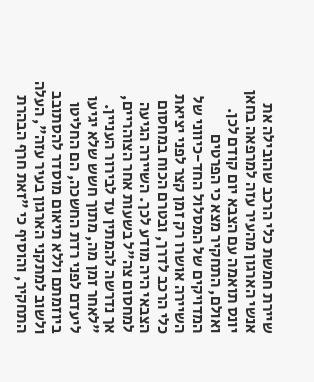שיירת חמשת כלי הרכב שהובילה את אנשי הארגון מהעיר עזה למרפאה בחאן יונס תואמה עם הצבא יום קודם לכן.
ואולם, התחקיר מצא כי הפרטים המדויקים של המסלול החד-כיווני של השיירה אושרו רק זמן קצר לפני יציאת כלי הרכב לדרך, ובטרם הכוח במחסום הצבאי היה מודע לכך. השיירה הגיעה למחסום צה"ל בשעות אחר הצוהריים, אך נדרשה להמתין עד לבירור העניין.
"לאחר זמן מה, מתוך חשש שלא יגיעו ליעדם לפני רדת החשכה, הם החליטו ביוזמתם וללא תיאום מוסדר להסתובב ולשוב למתקני הארגון בעיר עזה", העלה התחקיר, והוסיף כי "זאת חרף הבהרת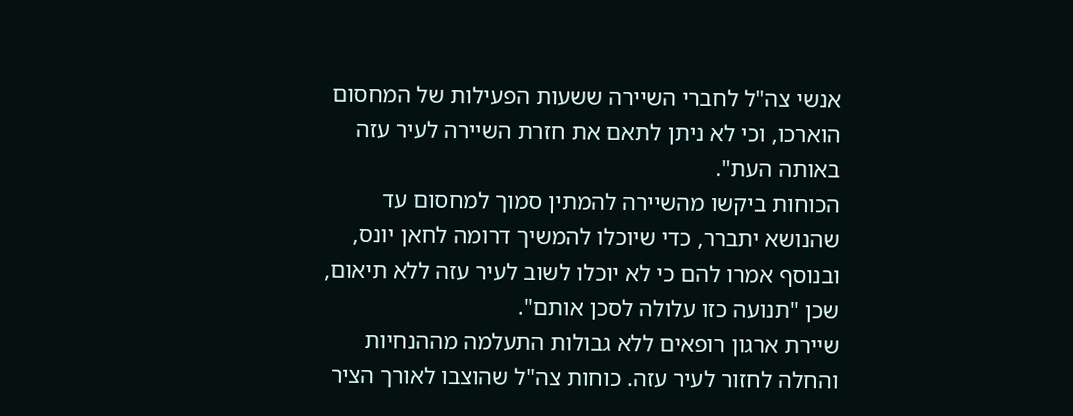אנשי צה"ל לחברי השיירה ששעות הפעילות של המחסום הוארכו, וכי לא ניתן לתאם את חזרת השיירה לעיר עזה באותה העת".
הכוחות ביקשו מהשיירה להמתין סמוך למחסום עד שהנושא יתברר, כדי שיוכלו להמשיך דרומה לחאן יונס, ובנוסף אמרו להם כי לא יוכלו לשוב לעיר עזה ללא תיאום, שכן "תנועה כזו עלולה לסכן אותם".
שיירת ארגון רופאים ללא גבולות התעלמה מההנחיות והחלה לחזור לעיר עזה. כוחות צה"ל שהוצבו לאורך הציר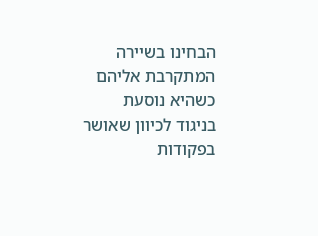הבחינו בשיירה המתקרבת אליהם כשהיא נוסעת בניגוד לכיוון שאושר בפקודות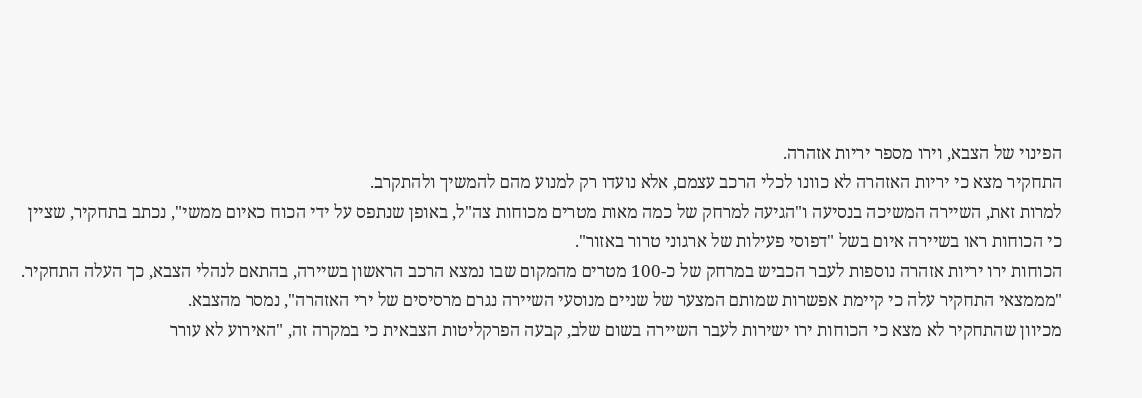הפינוי של הצבא, וירו מספר יריות אזהרה.
התחקיר מצא כי יריות האזהרה לא כוונו לכלי הרכב עצמם, אלא נועדו רק למנוע מהם להמשיך ולהתקרב.
למרות זאת, השיירה המשיכה בנסיעה ו"הגיעה למרחק של כמה מאות מטרים מכוחות צה"ל, באופן שנתפס על ידי הכוח כאיום ממשי", נכתב בתחקיר, שציין כי הכוחות ראו בשיירה איום בשל "דפוסי פעילות של ארגוני טרור באזור".
הכוחות ירו יריות אזהרה נוספות לעבר הכביש במרחק של כ-100 מטרים מהמקום שבו נמצא הרכב הראשון בשיירה, בהתאם לנהלי הצבא, כך העלה התחקיר.
"מממצאי התחקיר עלה כי קיימת אפשרות שמותם המצער של שניים מנוסעי השיירה נגרם מרסיסים של ירי האזהרה", נמסר מהצבא.
מכיוון שהתחקיר לא מצא כי הכוחות ירו ישירות לעבר השיירה בשום שלב, קבעה הפרקליטות הצבאית כי במקרה זה, "האירוע לא עורר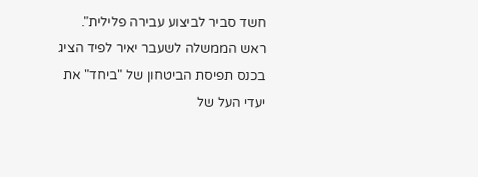חשד סביר לביצוע עבירה פלילית".
ראש הממשלה לשעבר יאיר לפיד הציג בכנס תפיסת הביטחון של "ביחד" את יעדי העל של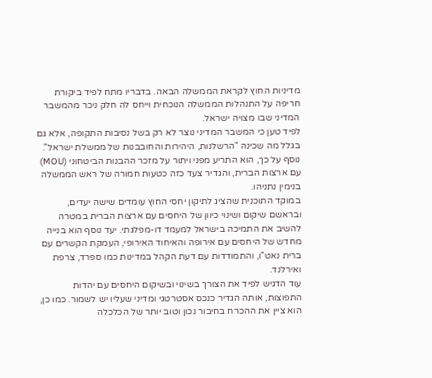מדיניות החוץ לקראת הממשלה הבאה. בדבריו מתח לפיד ביקורת חריפה על התנהלות הממשלה הנוכחית וייחס לה חלק ניכר מהמשבר המדיני שבו מצויה ישראל.
לפיד טען כי המשבר המדיני נוצר לא רק בשל נסיבות התקופה, אלא גם בגלל מה שכינה "הרשלנות, היהירות והחובבנות של ממשלת ישראל". נוסף על כך, הוא התריע מפני ויתור על מזכר ההבנות הביטחוני (MOU) עם ארצות הברית, והגדיר צעד כזה כטעות חמורה של ראש הממשלה בנימין נתניהו.
במוקד התוכנית שהציג לתיקון יחסי החוץ עומדים שישה יעדים, ובראשם שיקום ושינוי כיוון של היחסים עם ארצות הברית במטרה להשיב את התמיכה בישראל למעמד דו-מפלגתי. יעד נוסף הוא בנייה מחדש של היחסים עם אירופה והאיחוד האירופי, העמקת הקשרים עם ברית נאט"ו, והתמודדות עם דעת הקהל במדינות כמו ספרד, צרפת ואירלנד.
עוד הדגיש לפיד את הצורך בשינוי ובשיקום היחסים עם יהדות התפוצות, אותה הגדיר כנכס אסטרטגי ומדיני שעליו יש לשמור. כמו כן, הוא ציין את ההכרח בחיבור נכון וטוב יותר של הכלכלה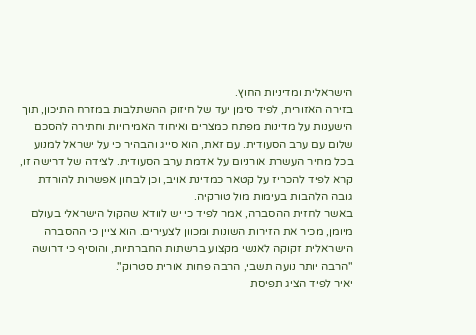הישראלית ומדיניות החוץ.
בזירה האזורית, לפיד סימן יעד של חיזוק ההשתלבות במזרח התיכון, תוך הישענות על מדינות מפתח כמצרים ואיחוד האמירויות וחתירה להסכם שלום עם ערב הסעודית. עם זאת, הוא סייג והבהיר כי על ישראל למנוע בכל מחיר העשרת אורניום על אדמת ערב הסעודית. לצידה של דרישה זו, קרא לפיד להכריז על קטאר כמדינת אויב, וכן לבחון אפשרות להורדת גובה הלהבות בעימות מול טורקיה.
באשר לחזית ההסברה, אמר לפיד כי יש לוודא שהקול הישראלי בעולם מיומן, מכיר את הזירות השונות ומכוון לצעירים. הוא ציין כי ההסברה הישראלית זקוקה לאנשי מקצוע ברשתות החברתיות, והוסיף כי דרושה "הרבה יותר נועה תשבי, הרבה פחות אורית סטרוק".
יאיר לפיד הציג תפיסת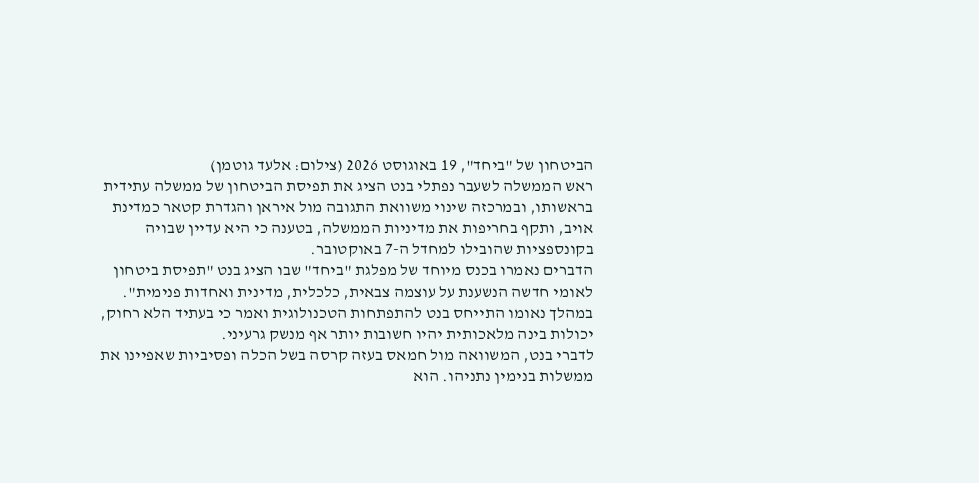הביטחון של "ביחד", 19 באוגוסט 2026 (צילום: אלעד גוטמן)
ראש הממשלה לשעבר נפתלי בנט הציג את תפיסת הביטחון של ממשלה עתידית בראשותו, ובמרכזה שינוי משוואת התגובה מול איראן והגדרת קטאר כמדינת אויב, ותקף בחריפות את מדיניות הממשלה, בטענה כי היא עדיין שבויה בקונספציות שהובילו למחדל ה-7 באוקטובר.
הדברים נאמרו בכנס מיוחד של מפלגת "ביחד" שבו הציג בנט "תפיסת ביטחון לאומי חדשה הנשענת על עוצמה צבאית, כלכלית, מדינית ואחדות פנימית".
במהלך נאומו התייחס בנט להתפתחות הטכנולוגית ואמר כי בעתיד הלא רחוק, יכולות בינה מלאכותית יהיו חשובות יותר אף מנשק גרעיני.
לדברי בנט, המשוואה מול חמאס בעזה קרסה בשל הכלה ופסיביות שאפיינו את ממשלות בנימין נתניהו. הוא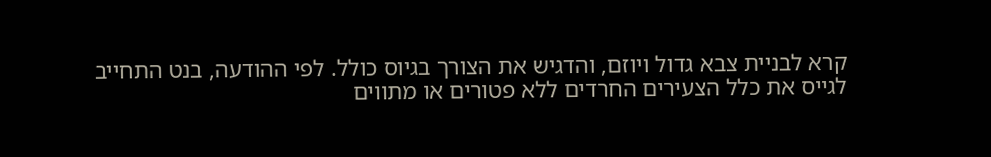קרא לבניית צבא גדול ויוזם, והדגיש את הצורך בגיוס כולל. לפי ההודעה, בנט התחייב לגייס את כלל הצעירים החרדים ללא פטורים או מתווים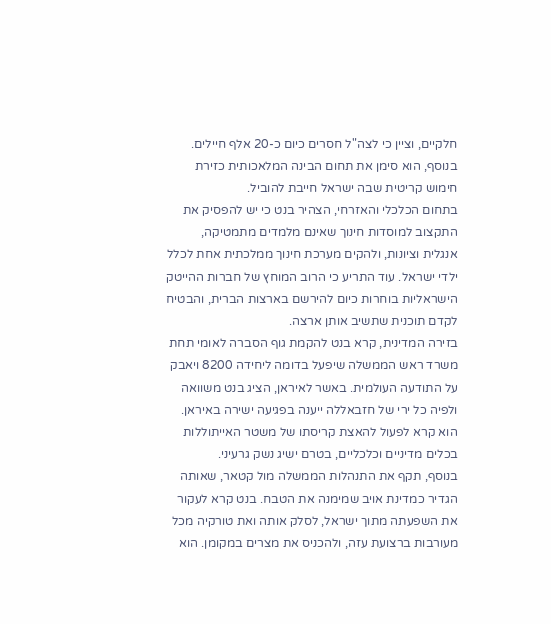חלקיים, וציין כי לצה"ל חסרים כיום כ-20 אלף חיילים. בנוסף, הוא סימן את תחום הבינה המלאכותית כזירת חימוש קריטית שבה ישראל חייבת להוביל.
בתחום הכלכלי והאזרחי, הצהיר בנט כי יש להפסיק את התקצוב למוסדות חינוך שאינם מלמדים מתמטיקה, אנגלית וציונות, ולהקים מערכת חינוך ממלכתית אחת לכלל ילדי ישראל. עוד התריע כי הרוב המוחץ של חברות ההייטק הישראליות בוחרות כיום להירשם בארצות הברית, והבטיח לקדם תוכנית שתשיב אותן ארצה.
בזירה המדינית, קרא בנט להקמת גוף הסברה לאומי תחת משרד ראש הממשלה שיפעל בדומה ליחידה 8200 ויאבק על התודעה העולמית. באשר לאיראן, הציג בנט משוואה ולפיה כל ירי של חזבאללה ייענה בפגיעה ישירה באיראן. הוא קרא לפעול להאצת קריסתו של משטר האייתוללות בכלים מדיניים וכלכליים, בטרם ישיג נשק גרעיני.
בנוסף, תקף את התנהלות הממשלה מול קטאר, שאותה הגדיר כמדינת אויב שמימנה את הטבח. בנט קרא לעקור את השפעתה מתוך ישראל, לסלק אותה ואת טורקיה מכל מעורבות ברצועת עזה, ולהכניס את מצרים במקומן. הוא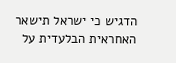הדגיש כי ישראל תישאר האחראית הבלעדית על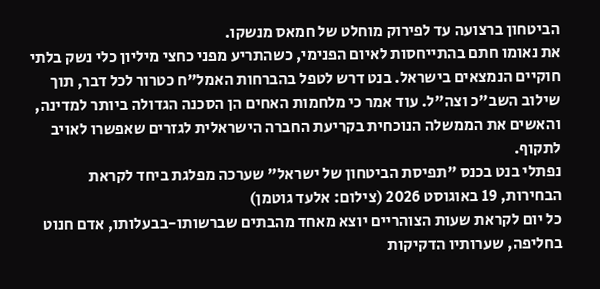הביטחון ברצועה עד לפירוק מוחלט של חמאס מנשקו.
את נאומו חתם בהתייחסות לאיום הפנימי, כשהתריע מפני כחצי מיליון כלי נשק בלתי חוקיים הנמצאים בישראל. בנט דרש לטפל בהברחות האמל"ח כטרור לכל דבר, תוך שילוב השב"כ וצה"ל. עוד אמר כי מלחמות האחים הן הסכנה הגדולה ביותר למדינה, והאשים את הממשלה הנוכחית בקריעת החברה הישראלית לגזרים שאפשרו לאויב לתקוף.
נפתלי בנט בכנס "תפיסת הביטחון של ישראל" שערכה מפלגת ביחד לקראת הבחירות, 19 באוגוסט 2026 (צילום: אלעד גוטמן)
כל יום לקראת שעות הצוהריים יוצא מאחד מהבתים שברשותו-בבעלותו, אדם חנוט בחליפה, שערותיו הדקיקות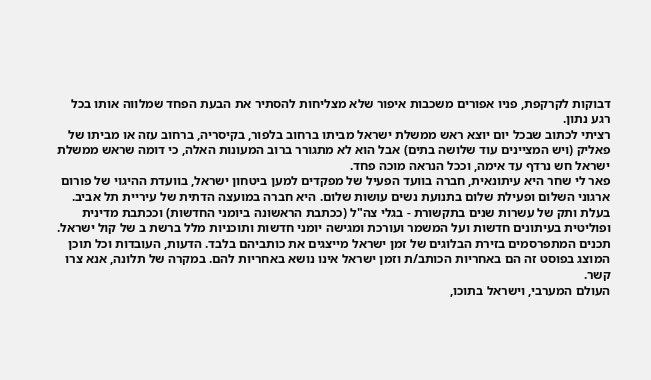דבוקות לקרקפת, פניו אפורים משכבות איפור שלא מצליחות להסתיר את הבעת הפחד שמלווה אותו בכל רגע נתון.
רציתי לכתוב שבכל יום יוצא ראש ממשלת ישראל מביתו ברחוב בלפור, בקיסריה, ברחוב עזה או מביתו של פאליק (ויש המציינים עוד שלושה בתים) אבל הוא לא מתגורר ברוב המעונות האלה, כי דומה שראש ממשלת ישראל חש נרדף עד אימה, וככל הנראה מוכה פחד.
פאר לי שחר היא עיתונאית, חברה בוועד הפעיל של מפקדים למען ביטחון ישראל, בוועדת ההיגוי של פורום ארגוני השלום ופעילת שלום בתנועת נשים עושות שלום. היא חברה במועצה הדתית של עיריית תל אביב. בעלת ותק של עשרות שנים בתקשורת - בגלי צה"ל (ככתבת הראשונה ביומני החדשות) וככתבת מדינית ופוליטית בעיתונים חדשות ועל המשמר ועורכת ומגישה יומני חדשות ותוכניות מלל ברשת ב של קול ישראל.
תכנים המתפרסמים בזירת הבלוגים של זמן ישראל מייצגים את כותביהם בלבד. הדעות, העובדות וכל תוכן המוצג בפוסט זה הם באחריות הכותב/ת וזמן ישראל אינו נושא באחריות להם. במקרה של תלונה, אנא צרו קשר.
העולם המערבי, וישראל בתוכו,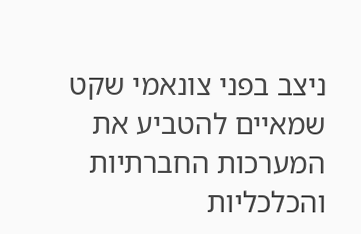ניצב בפני צונאמי שקט שמאיים להטביע את המערכות החברתיות והכלכליות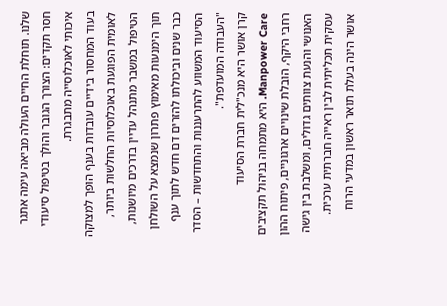שלנו. תוחלת החיים העולה מביאה עימה אתגר חסר תקדים: הצורך הגובר והולך בטיפול סיעודי איכותי לאוכלוסייה מתבגרת.
בעוד המחסור בידיים עובדות בענף הופך למצוקה לאומית הפוגעת באוכלוסיות החלשות ביותר, הטיפול במשבר מתנהל עדיין בדרכים מיושנות, תוך הימנעות מאימוץ פתרון שנמצא על השולחן כבר שנים וביכולתו להזרים דם חדש לתוך ענף הסיעוד המשווע להתרעננות והתחדשות – הסדר "העבודה המועדפת".
קרן אושר היא מנכ"לית חברת הסיעוד Manpower Care. היא מתמחה בניהול תקציבים רחבי היקף, הובלת שינויים ארגוניים, פיתוח ההון האנושי והנעת צוותים גדולים, ומשלבת בין גישה עסקית תכליתית לבין ראייה חברתית ערכית. אושר הינה בעלת תואר ראשון במדעי הרוח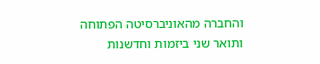והחברה מהאוניברסיטה הפתוחה ותואר שני ביזמות וחדשנות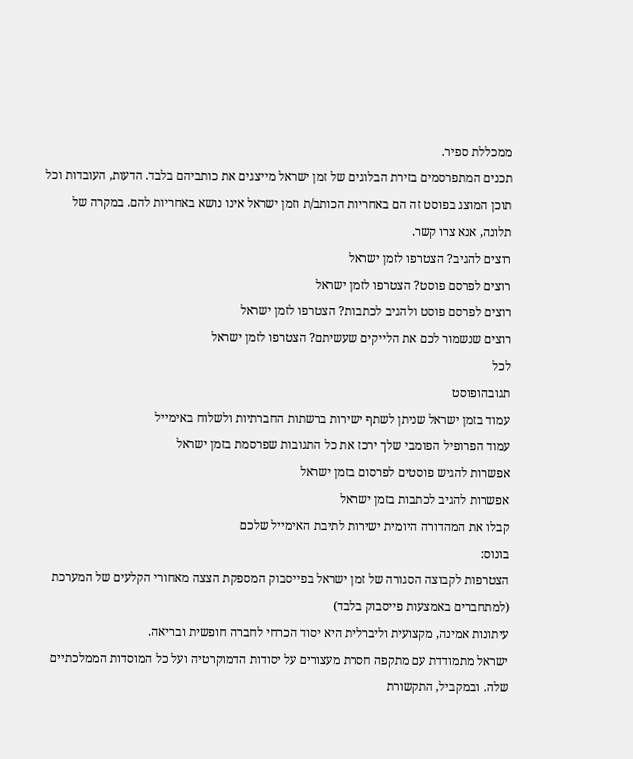ממכללת ספיר.
תכנים המתפרסמים בזירת הבלוגים של זמן ישראל מייצגים את כותביהם בלבד. הדעות, העובדות וכל תוכן המוצג בפוסט זה הם באחריות הכותב/ת וזמן ישראל אינו נושא באחריות להם. במקרה של תלונה, אנא צרו קשר.
רוצים להגיב? הצטרפו לזמן ישראל
רוצים לפרסם פוסט? הצטרפו לזמן ישראל
רוצים לפרסם פוסט ולהגיב לכתבות? הצטרפו לזמן ישראל
רוצים שנשמור לכם את הלייקים שעשיתם? הצטרפו לזמן ישראל
לכל
תגובהופוסט
עמוד בזמן ישראל שניתן לשתף ישירות ברשתות החברתיות ולשלוח באימייל
עמוד הפרופיל הפומבי שלך ירכז את כל התגובות שפרסמת בזמן ישראל
אפשרות להגיש פוסטים לפרסום בזמן ישראל
אפשרות להגיב לכתבות בזמן ישראל
קבלו את המהדורה היומית ישירות לתיבת האימייל שלכם
בונוס:
הצטרפות לקבוצה הסגורה של זמן ישראל בפייסבוק המספקת הצצה מאחורי הקלעים של המערכת (למתחברים באמצעות פייסבוק בלבד)
עיתונות אמינה, מקצועית וליברלית היא יסוד הכרחי לחברה חופשית ובריאה.
ישראל מתמודדת עם מתקפה חסרת מעצורים על יסודות הדמוקרטיה ועל כל המוסדות הממלכתיים שלה. ובמקביל, התקשורת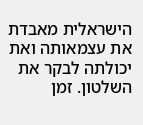הישראלית מאבדת את עצמאותה ואת יכולתה לבקר את השלטון. זמן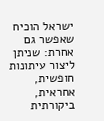ישראל הוכיח שאפשר גם אחרת: שניתן ליצור עיתונות חופשית, אחראית, ביקורתית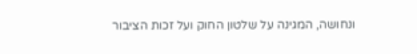ונחושה, המגינה על שלטון החוק ועל זכות הציבור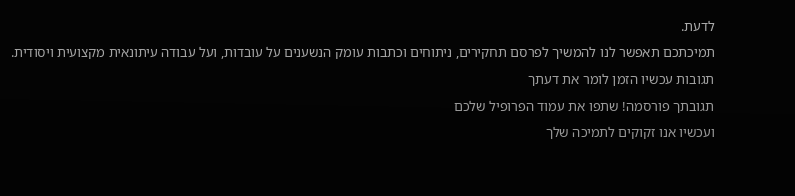לדעת.
תמיכתכם תאפשר לנו להמשיך לפרסם תחקירים, ניתוחים וכתבות עומק הנשענים על עובדות, ועל עבודה עיתונאית מקצועית ויסודית.
תגובות עכשיו הזמן לומר את דעתך
תגובתך פורסמה! שתפו את עמוד הפרופיל שלכם
ועכשיו אנו זקוקים לתמיכה שלך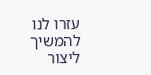עזרו לנו להמשיך ליצור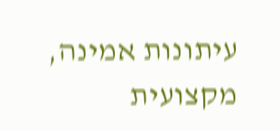עיתונות אמינה, מקצועית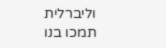וליברלית
תמכו בנו